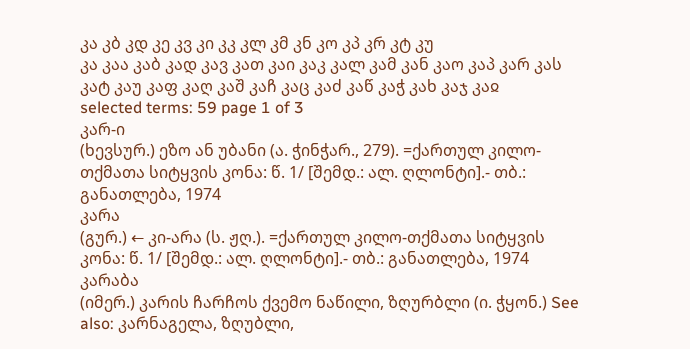კა კბ კდ კე კვ კი კკ კლ კმ კნ კო კპ კრ კტ კუ
კა კაა კაბ კად კავ კათ კაი კაკ კალ კამ კან კაო კაპ კარ კას კატ კაუ კაფ კაღ კაშ კაჩ კაც კაძ კაწ კაჭ კახ კაჯ კაჲ
selected terms: 59 page 1 of 3
კარ-ი
(ხევსურ.) ეზო ან უბანი (ა. ჭინჭარ., 279). =ქართულ კილო-თქმათა სიტყვის კონა: წ. 1/ [შემდ.: ალ. ღლონტი].- თბ.: განათლება, 1974
კარა
(გურ.) ← კი-არა (ს. ჟღ.). =ქართულ კილო-თქმათა სიტყვის კონა: წ. 1/ [შემდ.: ალ. ღლონტი].- თბ.: განათლება, 1974
კარაბა
(იმერ.) კარის ჩარჩოს ქვემო ნაწილი, ზღურბლი (ი. ჭყონ.) See also: კარნაგელა, ზღუბლი,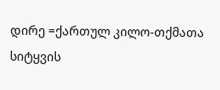დირე =ქართულ კილო-თქმათა სიტყვის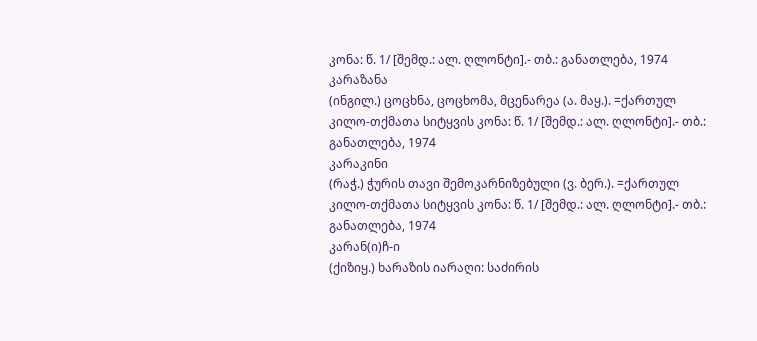კონა: წ. 1/ [შემდ.: ალ. ღლონტი].- თბ.: განათლება, 1974
კარაზანა
(ინგილ.) ცოცხნა, ცოცხომა, მცენარეა (ა. მაყ.). =ქართულ კილო-თქმათა სიტყვის კონა: წ. 1/ [შემდ.: ალ. ღლონტი].- თბ.: განათლება, 1974
კარაკინი
(რაჭ.) ჭურის თავი შემოკარნიზებული (ვ. ბერ.). =ქართულ კილო-თქმათა სიტყვის კონა: წ. 1/ [შემდ.: ალ. ღლონტი].- თბ.: განათლება, 1974
კარან(ი)ჩ-ი
(ქიზიყ.) ხარაზის იარაღი: საძირის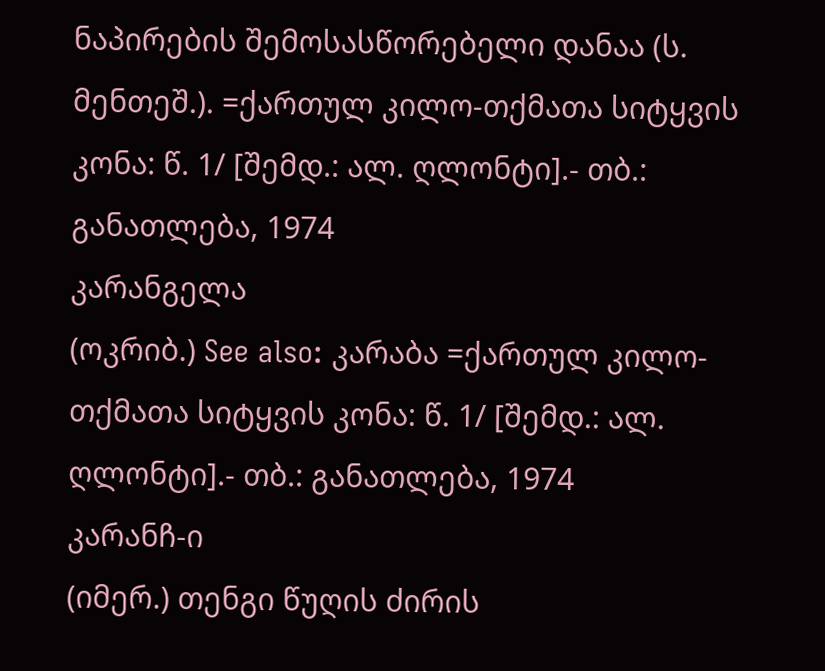ნაპირების შემოსასწორებელი დანაა (ს. მენთეშ.). =ქართულ კილო-თქმათა სიტყვის კონა: წ. 1/ [შემდ.: ალ. ღლონტი].- თბ.: განათლება, 1974
კარანგელა
(ოკრიბ.) See also: კარაბა =ქართულ კილო-თქმათა სიტყვის კონა: წ. 1/ [შემდ.: ალ. ღლონტი].- თბ.: განათლება, 1974
კარანჩ-ი
(იმერ.) თენგი წუღის ძირის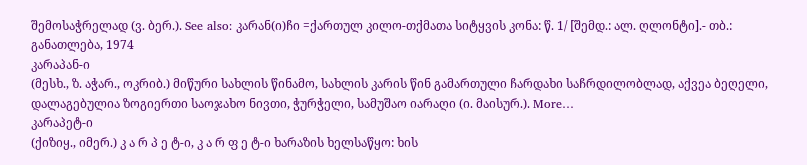შემოსაჭრელად (ვ. ბერ.). See also: კარან(ი)ჩი =ქართულ კილო-თქმათა სიტყვის კონა: წ. 1/ [შემდ.: ალ. ღლონტი].- თბ.: განათლება, 1974
კარაპან-ი
(მესხ., ზ. აჭარ., ოკრიბ.) მიწური სახლის წინამო, სახლის კარის წინ გამართული ჩარდახი საჩრდილობლად, აქვეა ბეღელი, დალაგებულია ზოგიერთი საოჯახო ნივთი, ჭურჭელი, სამუშაო იარაღი (ი. მაისურ.). More…
კარაპეტ-ი
(ქიზიყ., იმერ.) კ ა რ პ ე ტ-ი, კ ა რ ფ ე ტ-ი ხარაზის ხელსაწყო: ხის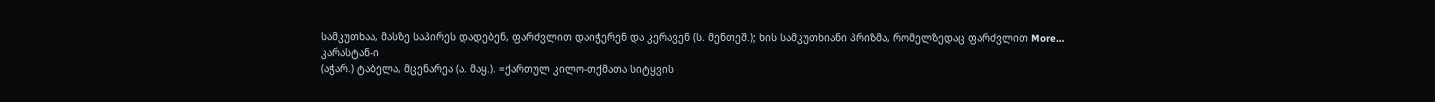სამკუთხაა, მასზე საპირეს დადებენ, ფარძვლით დაიჭერენ და კერავენ (ს. მენთეშ.); ხის სამკუთხიანი პრიზმა, რომელზედაც ფარძვლით More…
კარასტან-ი
(აჭარ.) ტაბელა, მცენარეა (ა. მაყ.). =ქართულ კილო-თქმათა სიტყვის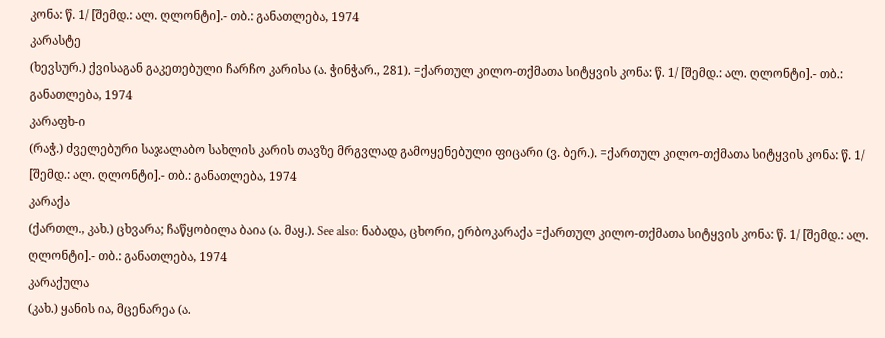კონა: წ. 1/ [შემდ.: ალ. ღლონტი].- თბ.: განათლება, 1974
კარასტე
(ხევსურ.) ქვისაგან გაკეთებული ჩარჩო კარისა (ა. ჭინჭარ., 281). =ქართულ კილო-თქმათა სიტყვის კონა: წ. 1/ [შემდ.: ალ. ღლონტი].- თბ.: განათლება, 1974
კარაფხ-ი
(რაჭ.) ძველებური საჯალაბო სახლის კარის თავზე მრგვლად გამოყენებული ფიცარი (ვ. ბერ.). =ქართულ კილო-თქმათა სიტყვის კონა: წ. 1/ [შემდ.: ალ. ღლონტი].- თბ.: განათლება, 1974
კარაქა
(ქართლ., კახ.) ცხვარა; ჩაწყობილა ბაია (ა. მაყ.). See also: ნაბადა, ცხორი, ერბოკარაქა =ქართულ კილო-თქმათა სიტყვის კონა: წ. 1/ [შემდ.: ალ. ღლონტი].- თბ.: განათლება, 1974
კარაქულა
(კახ.) ყანის ია, მცენარეა (ა.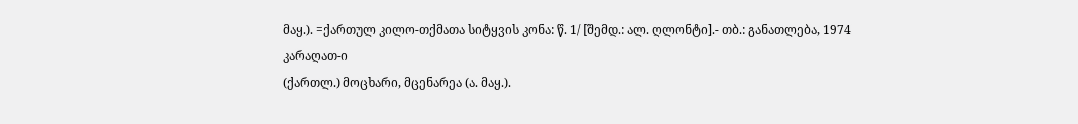მაყ.). =ქართულ კილო-თქმათა სიტყვის კონა: წ. 1/ [შემდ.: ალ. ღლონტი].- თბ.: განათლება, 1974
კარაღათ-ი
(ქართლ.) მოცხარი, მცენარეა (ა. მაყ.).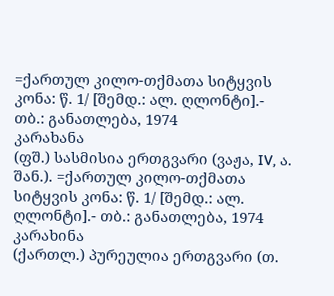=ქართულ კილო-თქმათა სიტყვის კონა: წ. 1/ [შემდ.: ალ. ღლონტი].- თბ.: განათლება, 1974
კარახანა
(ფშ.) სასმისია ერთგვარი (ვაჟა, IV, ა. შან.). =ქართულ კილო-თქმათა სიტყვის კონა: წ. 1/ [შემდ.: ალ. ღლონტი].- თბ.: განათლება, 1974
კარახინა
(ქართლ.) პურეულია ერთგვარი (თ.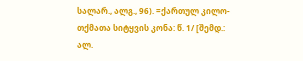სალარ., ალგ., 96). =ქართულ კილო-თქმათა სიტყვის კონა: წ. 1/ [შემდ.: ალ.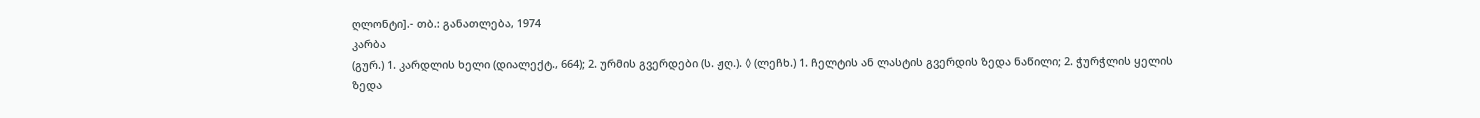ღლონტი].- თბ.: განათლება, 1974
კარბა
(გურ.) 1. კარდლის ხელი (დიალექტ., 664); 2. ურმის გვერდები (ს. ჟღ.). ◊ (ლეჩხ.) 1. ჩელტის ან ლასტის გვერდის ზედა ნაწილი; 2. ჭურჭლის ყელის ზედა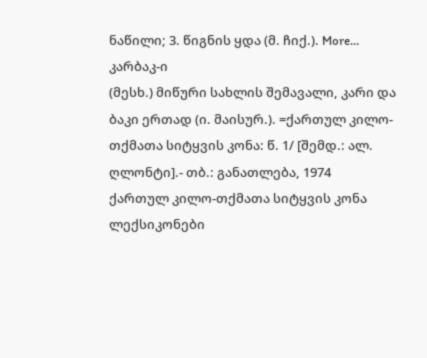ნაწილი; 3. წიგნის ყდა (მ. ჩიქ.). More…
კარბაკ-ი
(მესხ.) მიწური სახლის შემავალი, კარი და ბაკი ერთად (ი. მაისურ.). =ქართულ კილო-თქმათა სიტყვის კონა: წ. 1/ [შემდ.: ალ. ღლონტი].- თბ.: განათლება, 1974
ქართულ კილო-თქმათა სიტყვის კონა ლექსიკონები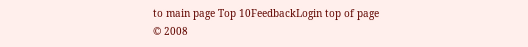to main page Top 10FeedbackLogin top of page
© 2008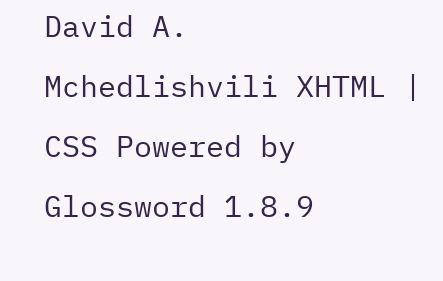David A. Mchedlishvili XHTML | CSS Powered by Glossword 1.8.9